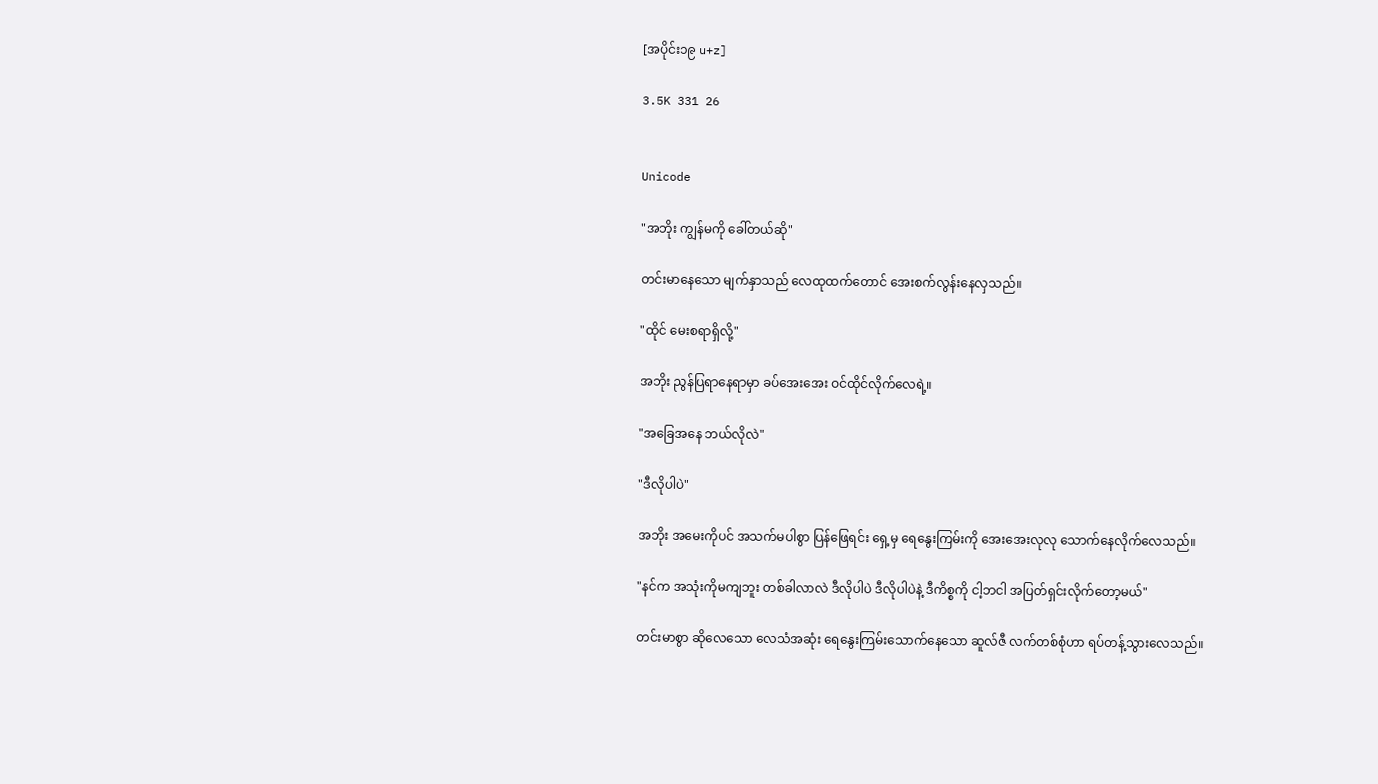[အပိုင်း၁၉ u+z]

3.5K 331 26


Unicode

"အဘိုး ကျွန်မကို ခေါ်တယ်ဆို"

တင်းမာနေသော မျက်နှာသည် လေထုထက်တောင် အေးစက်လွန်းနေလှသည်။

"ထိုင် မေးစရာရှိလို့"

အဘိုး ညွန်ပြရာနေရာမှာ ခပ်အေးအေး ဝင်ထိုင်လိုက်လေရဲ့။

"အခြေအနေ ဘယ်လိုလဲ"

"ဒီလိုပါပဲ"

အဘိုး အမေးကိုပင် အသက်မပါစွာ ပြန်ဖြေရင်း ရှေ့မှ ရေနွေးကြမ်းကို အေးအေးလုလု သောက်နေလိုက်လေသည်။

"နင်က အသုံးကိုမကျဘူး တစ်ခါလာလဲ ဒီလိုပါပဲ ဒီလိုပါပဲနဲ့ ဒီကိစ္စကို ငါ့ဘငါ အပြတ်ရှင်းလိုက်တော့မယ်"

တင်းမာစွာ ဆိုလေသော လေသံအဆုံး ရေနွေးကြမ်းသောက်နေသော ဆူလ်ဇီ လက်တစ်စုံဟာ ရပ်တန့်သွားလေသည်။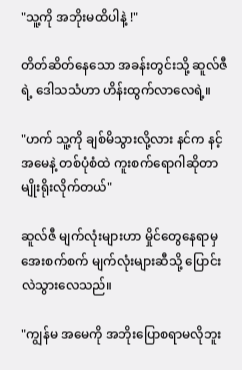"သူ့ကို အဘိုးမထိပါနဲ့ !"

တိတ်ဆိတ်နေသော အခန်းတွင်းသို့ ဆူလ်ဇီရဲ့ ဒေါသသံဟာ ဟိန်းထွက်လာလေရဲ့။

"ဟက် သူ့ကို ချစ်မိသွားလို့လား နင်က နင့်အမေနဲ့ တစ်ပုံစံထဲ ကူးစက်ရောဂါဆိုတာ မျိုးရိုးလိုက်တယ်"

ဆူလ်ဇီ မျက်လုံးများဟာ မှိုင်တွေနေရာမှ အေးစက်စက် မျက်လုံးများဆီသို့ ပြောင်းလဲသွားလေသည်။

"ကျွန်မ အမေကို အဘိုးပြောစရာမလိုဘူး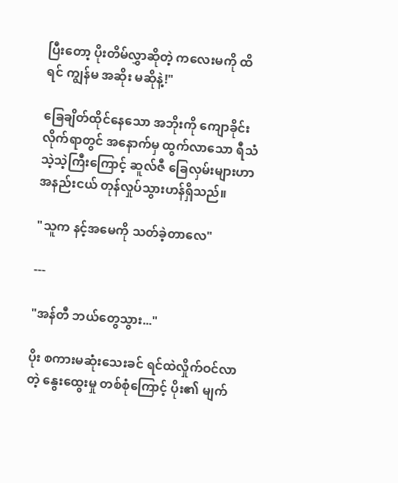ပြီးတော့ ပိုးတိမ်လွှာဆိုတဲ့ ကလေးမကို ထိရင် ကျွန်မ အဆိုး မဆိုနဲ့!"

ခြေချိတ်ထိုင်နေသော အဘိုးကို ကျောခိုင်းလိုက်ရာတွင် အနောက်မှ ထွက်လာသော ရီသံသဲ့သဲ့ကြီးကြောင့် ဆူလ်ဇီ ခြေလှမ်းများဟာ အနည်းငယ် တုန်လှုပ်သွားဟန်ရှိသည်။

"သူက နင့်အမေကို သတ်ခဲ့တာလေ"

---

"အန်တီ ဘယ်တွေသွား..."

ပိုး စကားမဆုံးသေးခင် ရင်ထဲလှိုက်ဝင်လာတဲ့ နွေးထွေးမှု တစ်စုံကြောင့် ပိုး၏ မျက်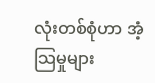လုံးတစ်စုံဟာ အံ့သြမှုများ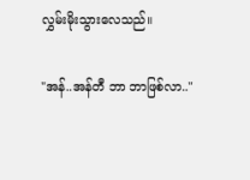လွှမ်းမိုးသွားလေသည်။

"အန်..အန်တီ ဘာ ဘာဖြစ်လာ.."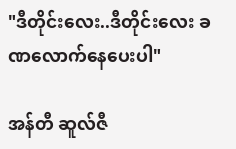"ဒီတိုင်းလေး..ဒီတိုင်းလေး ခဏလောက်နေပေးပါ"

အန်တီ ဆူလ်ဇီ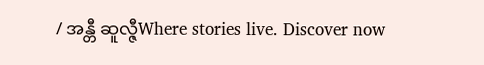/ အန္တီ ဆူလ္ဇီWhere stories live. Discover now